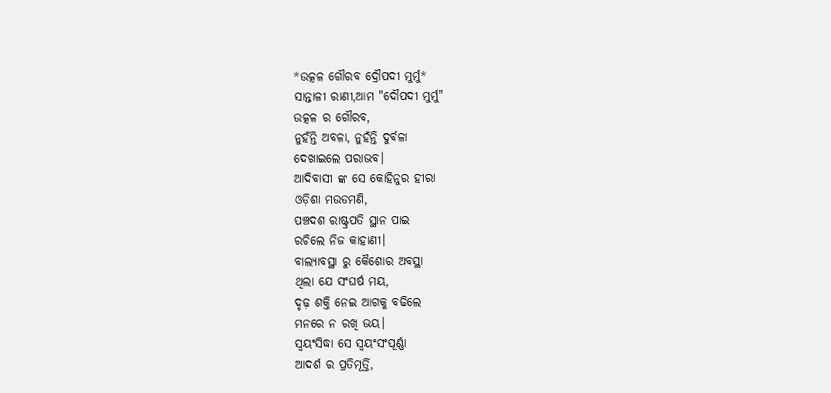*ଉତ୍କଳ ଗୌରବ ଦ୍ରୌପଦୀ ମୁର୍ମୁ*
ସାନ୍ତାଳୀ ରାଣୀ,ଆମ "ଦୌପଦୀ ମୁର୍ମୁ"
ଉତ୍କଳ ର ଗୌରବ,
ନୁହଁନ୍ତି ଅବଳା, ନୁହଁନ୍ତି ଦୁର୍ବଳା
ଦେଖାଇଲେ ପରାଭବ।
ଆଦିବାସୀ ଙ୍କ ସେ କୋହିନୁର ହୀରା
ଓଡ଼ିଶା ମଉଡମଣି,
ପଞ୍ଚଦଶ ରାଷ୍ଟ୍ରପତି ସ୍ଥାନ ପାଇ
ରଚିଲେ ନିଜ କାହାଣୀ।
ବାଲ୍ୟାବସ୍ଥା ରୁ କୈଶୋର ଅବସ୍ଥା
ଥିଲା ଯେ ସଂଘର୍ଷ ମୟ,
ଦୃଢ଼ ଶକ୍ତି ନେଇ ଆଗକୁ ବଢିଲେ
ମନରେ ନ ରଖି ଭୟ।
ସ୍ବୟଂସିଦ୍ଧା ସେ ସ୍ବୟଂସଂପୂର୍ଣ୍ଣା
ଆଦର୍ଶ ର ପ୍ରତିମୂର୍ତ୍ତି,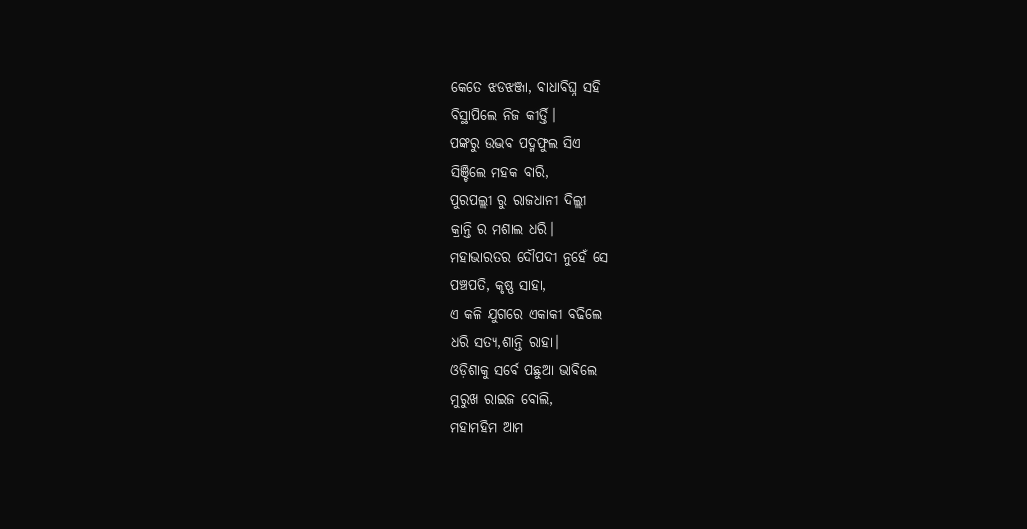କେତେ ଝଡଝଞ୍ଜା, ବାଧାବିଘ୍ନ ସହି
ବିସ୍ଥାପିଲେ ନିଜ କୀର୍ତ୍ତି।
ପଙ୍କରୁ ଉଦ୍ଭବ ପଦ୍ମଫୁଲ ସିଏ
ସିଞ୍ଚିଲେ ମହକ ବାରି,
ପୁରପଲ୍ଲୀ ରୁ ରାଜଧାନୀ ଦିଲ୍ଲୀ
କ୍ରାନ୍ତି ର ମଶାଲ ଧରି।
ମହାଭାରତର ଦୌପଦୀ ନୁହେଁ ସେ
ପଞ୍ଚପତି, କୃଷ୍ଣ ସାହା,
ଏ କଳି ଯୁଗରେ ଏକାକୀ ବଢିଲେ
ଧରି ସତ୍ୟ,ଶାନ୍ତି ରାହା।
ଓଡ଼ିଶାକୁ ସର୍ବେ ପଛୁଆ ଭାବିଲେ
ମୁରୁଖ ରାଇଜ ବୋଲି,
ମହାମହିମ ଆମ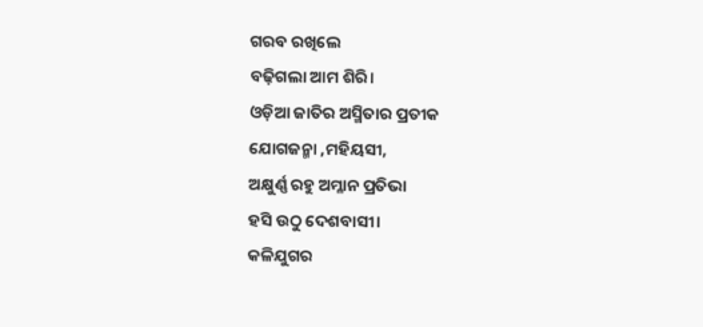ଗରବ ରଖିଲେ
ବଢ଼ିଗଲା ଆମ ଶିରି।
ଓଡ଼ିଆ ଜାତିର ଅସ୍ମିତାର ପ୍ରତୀକ
ଯୋଗଜନ୍ମା ,ମହିୟସୀ,
ଅକ୍ଷୁର୍ଣ୍ଣ ରହୁ ଅମ୍ଳାନ ପ୍ରତିଭା
ହସି ଉଠୁ ଦେଶବାସୀ।
କଳିଯୁଗର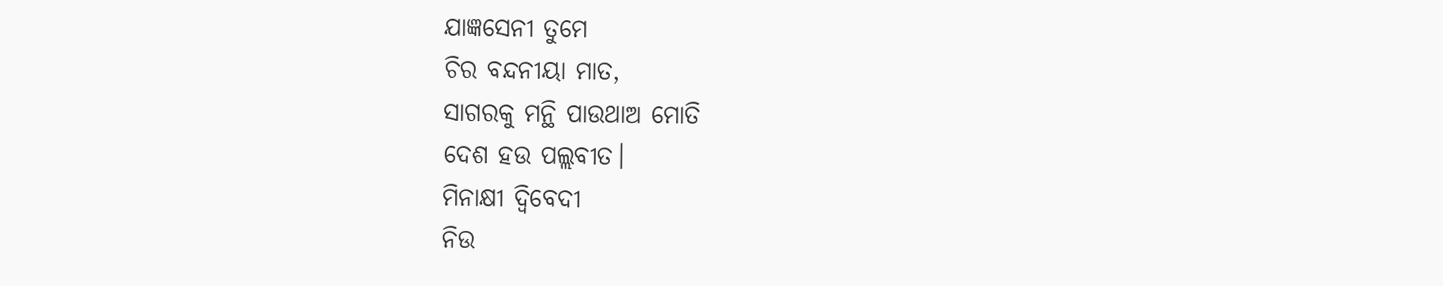ଯାଜ୍ଞସେନୀ ତୁମେ
ଚିର ବନ୍ଦନୀୟା ମାତ,
ସାଗରକୁ ମନ୍ଥି ପାଉଥାଅ ମୋତି
ଦେଶ ହଉ ପଲ୍ଲବୀତ।
ମିନାକ୍ଷୀ ଦ୍ବିବେଦୀ
ନିଉ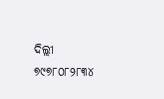ଦିଲ୍ଲୀ
୭୯୭୮୦୮୨୮୩୪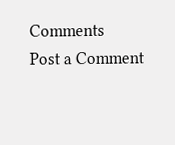Comments
Post a Comment